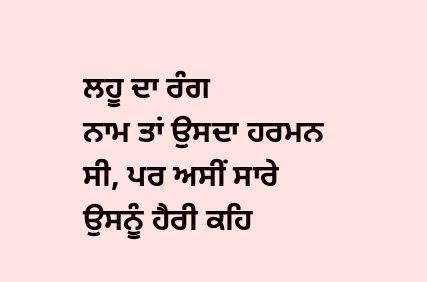ਲਹੂ ਦਾ ਰੰਗ
ਨਾਮ ਤਾਂ ਉਸਦਾ ਹਰਮਨ ਸੀ, ਪਰ ਅਸੀਂ ਸਾਰੇ ਉਸਨੂੰ ਹੈਰੀ ਕਹਿ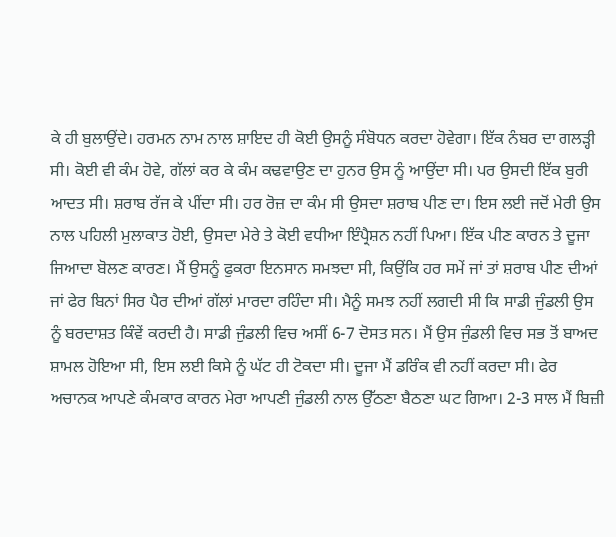ਕੇ ਹੀ ਬੁਲਾਉਂਦੇ। ਹਰਮਨ ਨਾਮ ਨਾਲ ਸ਼ਾਇਦ ਹੀ ਕੋਈ ਉਸਨੂੰ ਸੰਬੋਧਨ ਕਰਦਾ ਹੋਵੇਗਾ। ਇੱਕ ਨੰਬਰ ਦਾ ਗਲੜ੍ਹੀ ਸੀ। ਕੋਈ ਵੀ ਕੰਮ ਹੋਵੇ, ਗੱਲਾਂ ਕਰ ਕੇ ਕੰਮ ਕਢਵਾਉਣ ਦਾ ਹੁਨਰ ਉਸ ਨੂੰ ਆਉਂਦਾ ਸੀ। ਪਰ ਉਸਦੀ ਇੱਕ ਬੁਰੀ ਆਦਤ ਸੀ। ਸ਼ਰਾਬ ਰੱਜ ਕੇ ਪੀਂਦਾ ਸੀ। ਹਰ ਰੋਜ਼ ਦਾ ਕੰਮ ਸੀ ਉਸਦਾ ਸ਼ਰਾਬ ਪੀਣ ਦਾ। ਇਸ ਲਈ ਜਦੋਂ ਮੇਰੀ ਉਸ ਨਾਲ ਪਹਿਲੀ ਮੁਲਾਕਾਤ ਹੋਈ, ਉਸਦਾ ਮੇਰੇ ਤੇ ਕੋਈ ਵਧੀਆ ਇੰਪ੍ਰੈਸ਼ਨ ਨਹੀਂ ਪਿਆ। ਇੱਕ ਪੀਣ ਕਾਰਨ ਤੇ ਦੂਜਾ ਜਿਆਦਾ ਬੋਲਣ ਕਾਰਣ। ਮੈਂ ਉਸਨੂੰ ਫੁਕਰਾ ਇਨਸਾਨ ਸਮਝਦਾ ਸੀ, ਕਿਉਂਕਿ ਹਰ ਸਮੇਂ ਜਾਂ ਤਾਂ ਸ਼ਰਾਬ ਪੀਣ ਦੀਆਂ ਜਾਂ ਫੇਰ ਬਿਨਾਂ ਸਿਰ ਪੈਰ ਦੀਆਂ ਗੱਲਾਂ ਮਾਰਦਾ ਰਹਿੰਦਾ ਸੀ। ਮੈਨੂੰ ਸਮਝ ਨਹੀਂ ਲਗਦੀ ਸੀ ਕਿ ਸਾਡੀ ਜੁੰਡਲੀ ਉਸ ਨੂੰ ਬਰਦਾਸ਼ਤ ਕਿੰਵੇਂ ਕਰਦੀ ਹੈ। ਸਾਡੀ ਜੁੰਡਲੀ ਵਿਚ ਅਸੀਂ 6-7 ਦੋਸਤ ਸਨ। ਮੈਂ ਉਸ ਜੁੰਡਲੀ ਵਿਚ ਸਭ ਤੋਂ ਬਾਅਦ ਸ਼ਾਮਲ ਹੋਇਆ ਸੀ, ਇਸ ਲਈ ਕਿਸੇ ਨੂੰ ਘੱਟ ਹੀ ਟੋਕਦਾ ਸੀ। ਦੂਜਾ ਮੈਂ ਡਰਿੰਕ ਵੀ ਨਹੀਂ ਕਰਦਾ ਸੀ। ਫੇਰ ਅਚਾਨਕ ਆਪਣੇ ਕੰਮਕਾਰ ਕਾਰਨ ਮੇਰਾ ਆਪਣੀ ਜੁੰਡਲੀ ਨਾਲ ਉੱਠਣਾ ਬੈਠਣਾ ਘਟ ਗਿਆ। 2-3 ਸਾਲ ਮੈਂ ਬਿਜ਼ੀ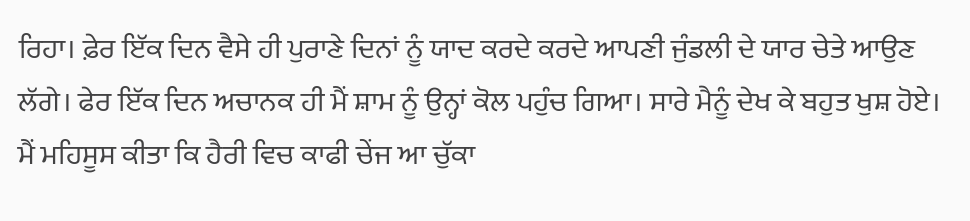ਰਿਹਾ। ਫ਼ੇਰ ਇੱਕ ਦਿਨ ਵੈਸੇ ਹੀ ਪੁਰਾਣੇ ਦਿਨਾਂ ਨੂੰ ਯਾਦ ਕਰਦੇ ਕਰਦੇ ਆਪਣੀ ਜੁੰਡਲੀ ਦੇ ਯਾਰ ਚੇਤੇ ਆਉਣ ਲੱਗੇ। ਫੇਰ ਇੱਕ ਦਿਨ ਅਚਾਨਕ ਹੀ ਮੈਂ ਸ਼ਾਮ ਨੂੰ ਉਨ੍ਹਾਂ ਕੋਲ ਪਹੁੰਚ ਗਿਆ। ਸਾਰੇ ਮੈਨੂੰ ਦੇਖ ਕੇ ਬਹੁਤ ਖੁਸ਼ ਹੋਏ। ਮੈਂ ਮਹਿਸੂਸ ਕੀਤਾ ਕਿ ਹੈਰੀ ਵਿਚ ਕਾਫੀ ਚੇਂਜ ਆ ਚੁੱਕਾ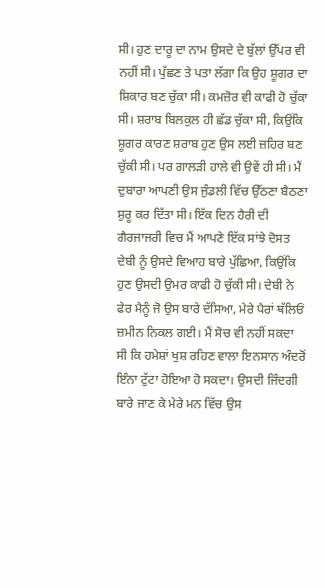ਸੀ। ਹੁਣ ਦਾਰੂ ਦਾ ਨਾਮ ਉਸਦੇ ਦੇ ਬੁੱਲਾਂ ਉੱਪਰ ਵੀ ਨਹੀਂ ਸੀ। ਪੁੱਛਣ ਤੇ ਪਤਾ ਲੱਗਾ ਕਿ ਉਹ ਸ਼ੂਗਰ ਦਾ ਸ਼ਿਕਾਰ ਬਣ ਚੁੱਕਾ ਸੀ। ਕਮਜ਼ੋਰ ਵੀ ਕਾਫੀ ਹੋ ਚੁੱਕਾ ਸੀ। ਸ਼ਰਾਬ ਬਿਲਕੁਲ ਹੀ ਛੱਡ ਚੁੱਕਾ ਸੀ, ਕਿਉਂਕਿ ਸ਼ੂਗਰ ਕਾਰਣ ਸ਼ਰਾਬ ਹੁਣ ਉਸ ਲਈ ਜ਼ਹਿਰ ਬਣ ਚੁੱਕੀ ਸੀ। ਪਰ ਗਾਲੜੀ ਹਾਲੇ ਵੀ ਉਵੇਂ ਹੀ ਸੀ। ਮੈਂ ਦੁਬਾਰਾ ਆਪਣੀ ਉਸ ਜੁੰਡਲੀ ਵਿੱਚ ਉੱਠਣਾ ਬੈਠਣਾ ਸ਼ੁਰੂ ਕਰ ਦਿੱਤਾ ਸੀ। ਇੱਕ ਦਿਨ ਹੈਰੀ ਦੀ ਗੈਰਜਾਜਰੀ ਵਿਚ ਮੈਂ ਆਪਣੇ ਇੱਕ ਸਾਂਝੇ ਦੋਸਤ ਦੇਬੀ ਨੂੰ ਉਸਦੇ ਵਿਆਹ ਬਾਰੇ ਪੁੱਛਿਆ, ਕਿਉਂਕਿ ਹੁਣ ਉਸਦੀ ਉਮਰ ਕਾਫੀ ਹੋ ਚੁੱਕੀ ਸੀ। ਦੇਬੀ ਨੇ ਫੇਰ ਮੈਨੂੰ ਜੋ ਉਸ ਬਾਰੇ ਦੱਸਿਆ, ਮੇਰੇ ਪੈਰਾਂ ਥੱਲਿਓਂ ਜ਼ਮੀਨ ਨਿਕਲ ਗਈ। ਮੈਂ ਸੋਚ ਵੀ ਨਹੀਂ ਸਕਦਾ ਸੀ ਕਿ ਹਮੇਸ਼ਾਂ ਖੁਸ਼ ਰਹਿਣ ਵਾਲਾ ਇਨਸਾਨ ਅੰਦਰੋਂ ਇੰਨਾ ਟੁੱਟਾ ਹੋਇਆ ਹੋ ਸਕਦਾ। ਉਸਦੀ ਜਿੰਦਗੀ ਬਾਰੇ ਜਾਣ ਕੇ ਮੇਰੇ ਮਨ ਵਿੱਚ ਉਸ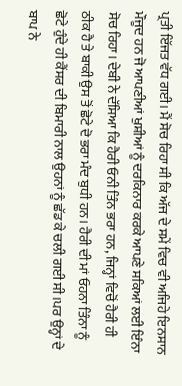ਪ੍ਰਤੀ ਇੱਜਤ ਵੱਧ ਗਈ। ਮੈਂ ਸੋਚ ਰਿਹਾ ਸੀ ਕਿ ਅੱਜ ਦੇ ਸਮੇਂ ਵਿਚ ਵੀ ਅਜਿਹੇ ਇਨਸਾਨ ਮੌਜੂਦ ਹਨ ਜੋ ਆਪਣੀਆਂ ਖੁਸ਼ੀਆਂ ਨੂੰ ਦਰਕਿਨਾਰ ਕਰਕੇ ਆਪਣੇ ਸਕਿਆਂ ਲਈ ਇੰਨਾ ਸੋਚ ਰਿਹਾ। ਦੇਬੀ ਨੇ ਦੱਸਿਆ ਕਿ ਹੈਰੀ ਓਨੀ ਤਿੰਨ ਭਰਾ ਹਨ, ਜਿਨ੍ਹਾਂ ਵਿਚੋਂ ਹੈਰੀ ਹੀ ਠੀਕ ਹੈ ਤੇ ਬਾਕੀ ਉਸ ਤੋਂ ਛੋਟੇ ਦੋ ਭਰਾ ਮੰਦ ਬੁਧੀ ਹਨ। ਹੈਰੀ ਦੀ ਮਾਂ ਓਹਨਾ ਤਿੰਨਾ ਨੂੰ ਛੋਟੇ ਹੁੰਦੇ ਹੀ ਕੈਂਸਰ ਦੀ ਬਿਮਾਰੀ ਨਾਲ ਉਹਨਾਂ ਨੂੰ ਛੱਡ ਕੇ ਚਲੀ ਗਈ ਸੀ।ਪਰ ਉਨ੍ਹਾਂ ਦੇ ਬਾਪ ਨੇ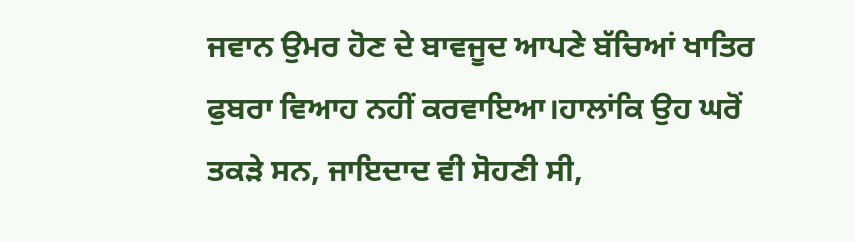ਜਵਾਨ ਉਮਰ ਹੋਣ ਦੇ ਬਾਵਜੂਦ ਆਪਣੇ ਬੱਚਿਆਂ ਖਾਤਿਰ ਫੁਬਰਾ ਵਿਆਹ ਨਹੀਂ ਕਰਵਾਇਆ।ਹਾਲਾਂਕਿ ਉਹ ਘਰੋਂ ਤਕੜੇ ਸਨ, ਜਾਇਦਾਦ ਵੀ ਸੋਹਣੀ ਸੀ,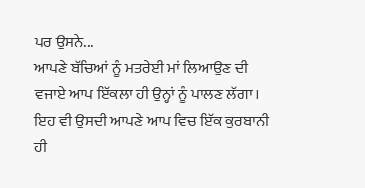ਪਰ ਉਸਨੇ...
ਆਪਣੇ ਬੱਚਿਆਂ ਨੂੰ ਮਤਰੇਈ ਮਾਂ ਲਿਆਉਣ ਦੀ ਵਜਾਏ ਆਪ ਇੱਕਲਾ ਹੀ ਉਨ੍ਹਾਂ ਨੂੰ ਪਾਲਣ ਲੱਗਾ। ਇਹ ਵੀ ਉਸਦੀ ਆਪਣੇ ਆਪ ਵਿਚ ਇੱਕ ਕੁਰਬਾਨੀ ਹੀ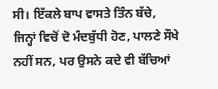ਸੀ। ਇੱਕਲੇ ਬਾਪ ਵਾਸਤੇ ਤਿੰਨ ਬੱਚੇ, ਜਿਨ੍ਹਾਂ ਵਿਚੋਂ ਦੋ ਮੰਦਬੁੱਧੀ ਹੋਣ, ਪਾਲਣੇ ਸੌਖੇ ਨਹੀਂ ਸਨ, ਪਰ ਉਸਨੇ ਕਦੇ ਵੀ ਬੱਚਿਆਂ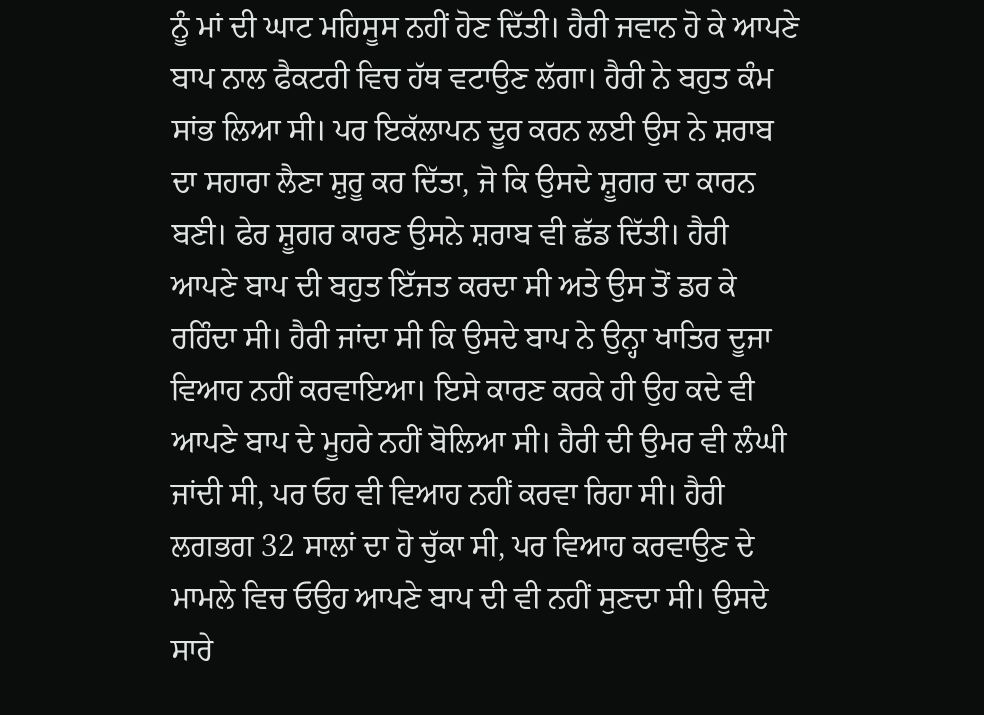ਨੂੰ ਮਾਂ ਦੀ ਘਾਟ ਮਹਿਸੂਸ ਨਹੀਂ ਹੋਣ ਦਿੱਤੀ। ਹੈਰੀ ਜਵਾਨ ਹੋ ਕੇ ਆਪਣੇ ਬਾਪ ਨਾਲ ਫੈਕਟਰੀ ਵਿਚ ਹੱਥ ਵਟਾਉਣ ਲੱਗਾ। ਹੈਰੀ ਨੇ ਬਹੁਤ ਕੰਮ ਸਾਂਭ ਲਿਆ ਸੀ। ਪਰ ਇਕੱਲਾਪਨ ਦੂਰ ਕਰਨ ਲਈ ਉਸ ਨੇ ਸ਼ਰਾਬ ਦਾ ਸਹਾਰਾ ਲੈਣਾ ਸ਼ੁਰੂ ਕਰ ਦਿੱਤਾ, ਜੋ ਕਿ ਉਸਦੇ ਸ਼ੂਗਰ ਦਾ ਕਾਰਨ ਬਣੀ। ਫੇਰ ਸ਼ੂਗਰ ਕਾਰਣ ਉਸਨੇ ਸ਼ਰਾਬ ਵੀ ਛੱਡ ਦਿੱਤੀ। ਹੈਰੀ ਆਪਣੇ ਬਾਪ ਦੀ ਬਹੁਤ ਇੱਜਤ ਕਰਦਾ ਸੀ ਅਤੇ ਉਸ ਤੋਂ ਡਰ ਕੇ ਰਹਿੰਦਾ ਸੀ। ਹੈਰੀ ਜਾਂਦਾ ਸੀ ਕਿ ਉਸਦੇ ਬਾਪ ਨੇ ਉਨ੍ਹਾ ਖਾਤਿਰ ਦੂਜਾ ਵਿਆਹ ਨਹੀਂ ਕਰਵਾਇਆ। ਇਸੇ ਕਾਰਣ ਕਰਕੇ ਹੀ ਉਹ ਕਦੇ ਵੀ ਆਪਣੇ ਬਾਪ ਦੇ ਮੂਹਰੇ ਨਹੀਂ ਬੋਲਿਆ ਸੀ। ਹੈਰੀ ਦੀ ਉਮਰ ਵੀ ਲੰਘੀ ਜਾਂਦੀ ਸੀ, ਪਰ ਓਹ ਵੀ ਵਿਆਹ ਨਹੀਂ ਕਰਵਾ ਰਿਹਾ ਸੀ। ਹੈਰੀ ਲਗਭਗ 32 ਸਾਲਾਂ ਦਾ ਹੋ ਚੁੱਕਾ ਸੀ, ਪਰ ਵਿਆਹ ਕਰਵਾਉਣ ਦੇ ਮਾਮਲੇ ਵਿਚ ਓਉਹ ਆਪਣੇ ਬਾਪ ਦੀ ਵੀ ਨਹੀਂ ਸੁਣਦਾ ਸੀ। ਉਸਦੇ ਸਾਰੇ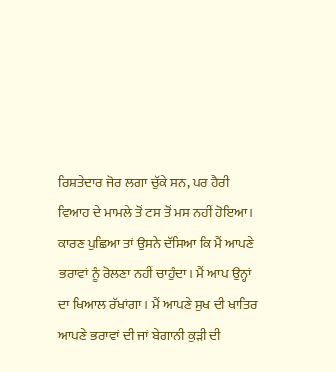ਰਿਸ਼ਤੇਦਾਰ ਜੋਰ ਲਗਾ ਚੁੱਕੇ ਸਨ, ਪਰ ਹੈਰੀ ਵਿਆਹ ਦੇ ਮਾਮਲੇ ਤੋਂ ਟਸ ਤੋਂ ਮਸ ਨਹੀਂ ਹੋਇਆ। ਕਾਰਣ ਪੁਛਿਆ ਤਾਂ ਉਸਨੇ ਦੱਸਿਆ ਕਿ ਮੈਂ ਆਪਣੇ ਭਰਾਵਾਂ ਨੂੰ ਰੋਲਣਾ ਨਹੀਂ ਚਾਹੁੰਦਾ। ਮੈਂ ਆਪ ਉਨ੍ਹਾਂ ਦਾ ਖਿਆਲ ਰੱਖਾਂਗਾ। ਮੈਂ ਆਪਣੇ ਸੁਖ ਦੀ ਖਾਤਿਰ ਆਪਣੇ ਭਰਾਵਾਂ ਦੀ ਜਾਂ ਬੇਗਾਨੀ ਕੁੜੀ ਦੀ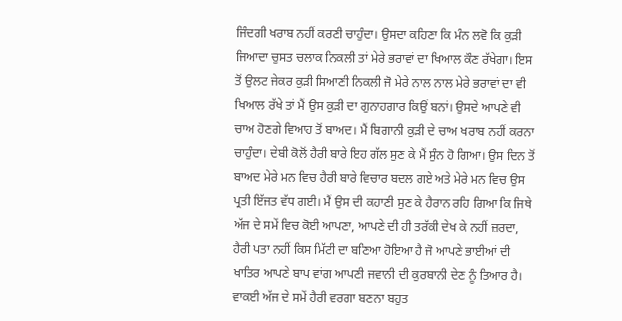ਜਿੰਦਗੀ ਖਰਾਬ ਨਹੀਂ ਕਰਣੀ ਚਾਹੁੰਦਾ। ਉਸਦਾ ਕਹਿਣਾ ਕਿ ਮੰਨ ਲਵੋ ਕਿ ਕੁੜੀ ਜਿਆਦਾ ਚੁਸਤ ਚਲਾਕ ਨਿਕਲੀ ਤਾਂ ਮੇਰੇ ਭਰਾਵਾਂ ਦਾ ਖਿਆਲ ਕੌਣ ਰੱਖੇਗਾ। ਇਸ ਤੋਂ ਉਲਟ ਜੇਕਰ ਕੁੜੀ ਸਿਆਣੀ ਨਿਕਲੀ ਜੋ ਮੇਰੇ ਨਾਲ ਨਾਲ ਮੇਰੇ ਭਰਾਵਾਂ ਦਾ ਵੀ ਖਿਆਲ ਰੱਖੇ ਤਾਂ ਮੈਂ ਉਸ ਕੁੜੀ ਦਾ ਗੁਨਾਹਗਾਰ ਕਿਉਂ ਬਨਾਂ। ਉਸਦੇ ਆਪਣੇ ਵੀ ਚਾਅ ਹੋਣਗੇ ਵਿਆਹ ਤੋਂ ਬਾਅਦ। ਮੈਂ ਬਿਗਾਨੀ ਕੁੜੀ ਦੇ ਚਾਅ ਖਰਾਬ ਨਹੀਂ ਕਰਨਾ ਚਾਹੁੰਦਾ। ਦੇਬੀ ਕੋਲੋਂ ਹੈਰੀ ਬਾਰੇ ਇਹ ਗੱਲ ਸੁਣ ਕੇ ਮੈਂ ਸੁੰਨ ਹੋ ਗਿਆ। ਉਸ ਦਿਨ ਤੋਂ ਬਾਅਦ ਮੇਰੇ ਮਨ ਵਿਚ ਹੈਰੀ ਬਾਰੇ ਵਿਚਾਰ ਬਦਲ ਗਏ ਅਤੇ ਮੇਰੇ ਮਨ ਵਿਚ ਉਸ ਪ੍ਰਤੀ ਇੱਜਤ ਵੱਧ ਗਈ। ਮੈਂ ਉਸ ਦੀ ਕਹਾਣੀ ਸੁਣ ਕੇ ਹੈਰਾਨ ਰਹਿ ਗਿਆ ਕਿ ਜਿਥੇ ਅੱਜ ਦੇ ਸਮੇਂ ਵਿਚ ਕੋਈ ਆਪਣਾ, ਆਪਣੇ ਦੀ ਹੀ ਤਰੱਕੀ ਦੇਖ ਕੇ ਨਹੀਂ ਜ਼ਰਦਾ, ਹੈਰੀ ਪਤਾ ਨਹੀਂ ਕਿਸ ਮਿੱਟੀ ਦਾ ਬਣਿਆ ਹੋਇਆ ਹੈ ਜੋ ਆਪਣੇ ਭਾਈਆਂ ਦੀ ਖਾਤਿਰ ਆਪਣੇ ਬਾਪ ਵਾਂਗ ਆਪਣੀ ਜਵਾਨੀ ਦੀ ਕੁਰਬਾਨੀ ਦੇਣ ਨੂੰ ਤਿਆਰ ਹੈ। ਵਾਕਈ ਅੱਜ ਦੇ ਸਮੇਂ ਹੈਰੀ ਵਰਗਾ ਬਣਨਾ ਬਹੁਤ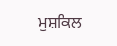ਮੁਸ਼ਕਿਲ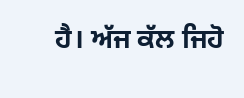ਹੈ। ਅੱਜ ਕੱਲ ਜਿਹੋ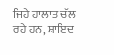ਜਿਹੇ ਹਾਲਾਤ ਚੱਲ ਰਹੇ ਹਨ, ਸ਼ਾਇਦ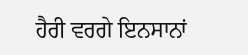ਹੈਰੀ ਵਰਗੇ ਇਨਸਾਨਾਂ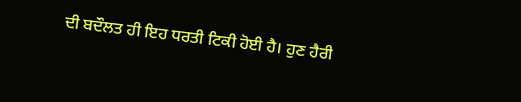ਦੀ ਬਦੌਲਤ ਹੀ ਇਹ ਧਰਤੀ ਟਿਕੀ ਹੋਈ ਹੈ। ਹੁਣ ਹੈਰੀ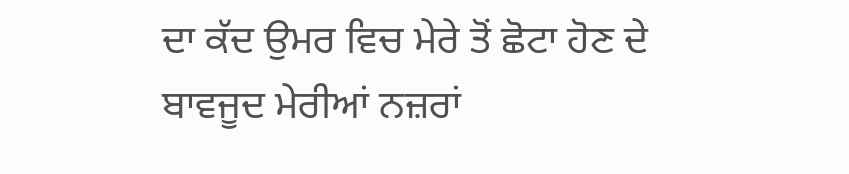ਦਾ ਕੱਦ ਉਮਰ ਵਿਚ ਮੇਰੇ ਤੋਂ ਛੋਟਾ ਹੋਣ ਦੇ ਬਾਵਜੂਦ ਮੇਰੀਆਂ ਨਜ਼ਰਾਂ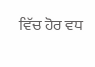ਵਿੱਚ ਹੋਰ ਵਧ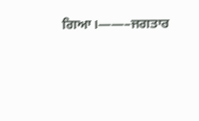ਗਿਆ।——–ਜਗਤਾਰ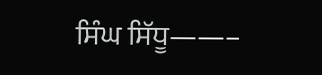ਸਿੰਘ ਸਿੱਧੂ——–